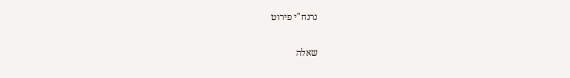נרנח"י פירוט

שאלה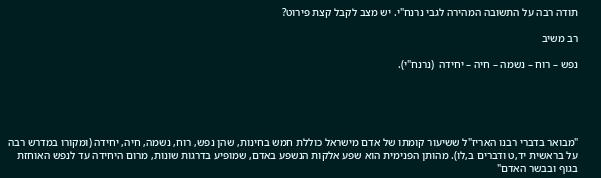תודה רבה על התשובה המהירה לגבי נרנח"י. יש מצב לקבל קצת פירוט?

רב משיב

נפש – רוח – נשמה – חיה – יחידה  (נרנח"י).





"מבואר בדברי רבנו האריז"ל ששיעור קומתו של אדם מישראל כוללת חמש בחינות, שהן נפש, רוח, נשמה, חיה, יחידה (ומקורו במדרש רבה על בראשית יד,ט ודברים ב,לו). מהותן הפנימית הוא שפע אלקות הנשפע באדם, שמופיע בדרגות שונות, מרום היחידה עד לנפש האוחזת בגוף ובבשר האדם"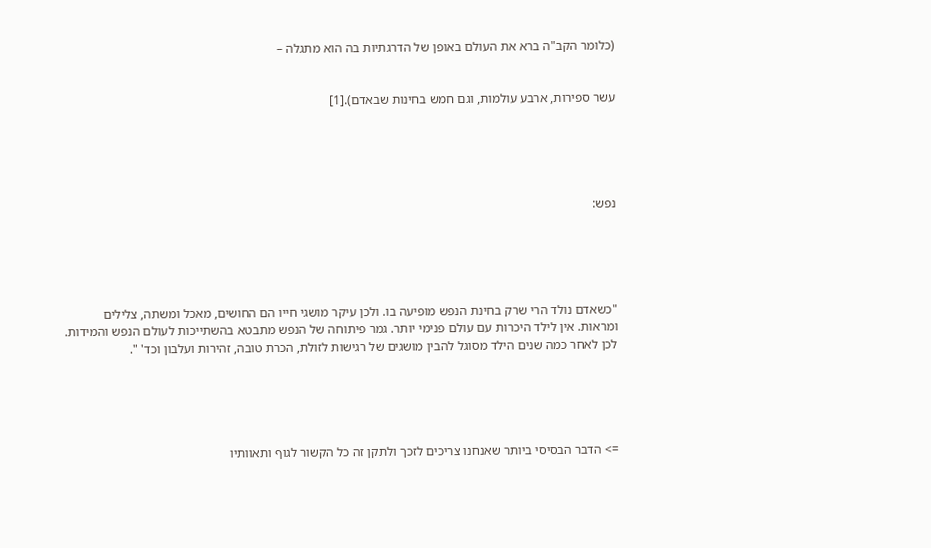(כלומר הקב"ה ברא את העולם באופן של הדרגתיות בה הוא מתגלה –


עשר ספירות, ארבע עולמות, וגם חמש בחינות שבאדם).[1]





נפש:





"כשאדם נולד הרי שרק בחינת הנפש מופיעה בו. ולכן עיקר מושגי חייו הם החושים, מאכל ומשתה, צלילים ומראות. אין לילד היכרות עם עולם פנימי יותר. גמר פיתוחה של הנפש מתבטא בהשתייכות לעולם הנפש והמידות. לכן לאחר כמה שנים הילד מסוגל להבין מושגים של רגישות לזולת, הכרת טובה, זהירות ועלבון וכד' ".





=> הדבר הבסיסי ביותר שאנחנו צריכים לזכך ולתקן זה כל הקשור לגוף ותאוותיו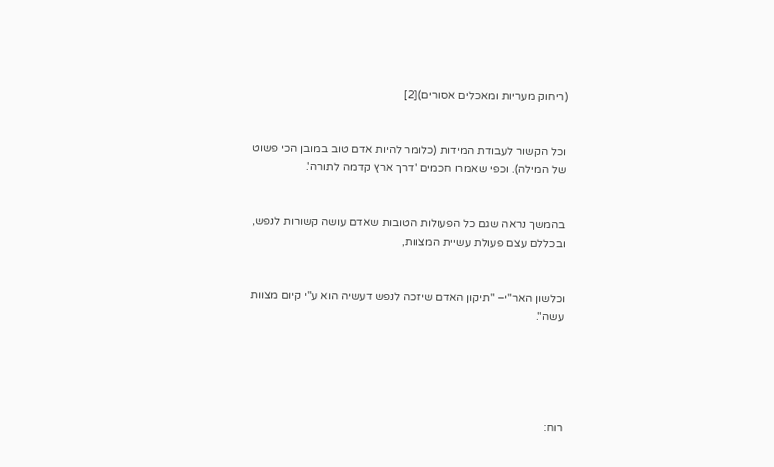(ריחוק מעריות ומאכלים אסורים)[2]


וכל הקשור לעבודת המידות (כלומר להיות אדם טוב במובן הכי פשוט של המילה). וכפי שאמרו חכמים 'דרך ארץ קדמה לתורה'.


בהמשך נראה שגם כל הפעולות הטובות שאדם עושה קשורות לנפש, ובכללם עצם פעולת עשיית המצוות,


וכלשון האר"י– "תיקון האדם שיזכה לנפש דעשיה הוא ע"י קיום מצוות עשה".





רוח: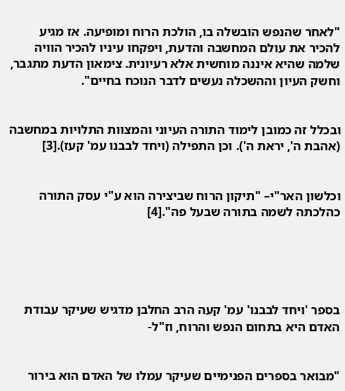"לאחר שהנפש הובשלה בו, הולכת הרוח ומופיעה. אז מגיע להכיר את עולם המחשבה והדעת, ויפקחו עיניו להכיר הוויה שלמה שהיא איננה מוחשית אלא רעיונית. צימאון הדעת מתגבר, וחשק העיון וההשכלה נעשים לדבר הנוכח בחיים".


ובכלל זה כמובן לימוד התורה העיוני והמצוות התלויות במחשבה (אהבת ה', יראת ה'). וכן התפילה (ויחד לבבנו עמ' קעז).[3]


וכלשון האר"י– "תיקון הרוח שביצירה הוא ע"י עסק התורה כהלכתה לשמה בתורה שבעל פה".[4]





בספר 'ויחד לבבנו' עמ' קעה הרב החלבן מדגיש שעיקר עבודת האדם היא בתחום הנפש והרוח, וז"ל-


"מבואר בספרים הפנימיים שעיקר עמלו של האדם הוא בירור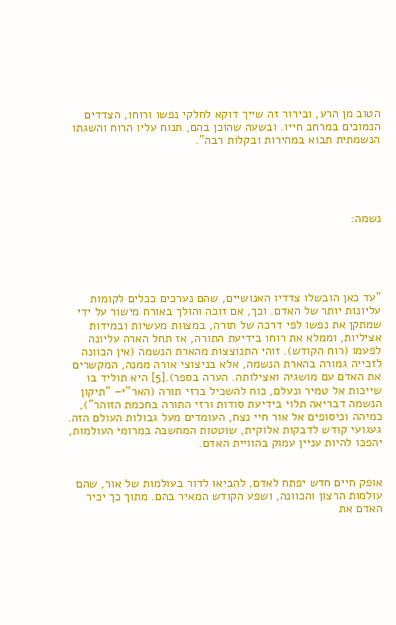הטוב מן הרע, ובירור זה שייך דוקא לחלקי נפשו ורוחו, הצדדים הנמוכים במרחב חייו. ובשעה שהוכן בהם, תנוח עליו הרוח והשגתו הנשמתית תבוא במהירות ובקלות רבה".





נשמה:





"עד כאן הובשלו צדדיו האנושיים, שהם נערכים ככלים לקומות עליונות יותר של האדם. וכך, אם זוכה והולך באורח מישור על ידי שמתקן את נפשו לפי דרכה של תורה, במצוות מעשיות ובמידות אציליות, וממלא את רוחו בידיעת התורה, אז תחל הארה עליונה לפעמו (רוח הקודש). זוהי התנוצצות מהארת הנשמה (אין הכוונה לזכייה גמורה בהארת הנשמה, אלא בניצוצי אורה ממנה, המקשרים את האדם עם מושגיה ואצילותה. הערה בספר).[5] היא תוליד בו שייכות אל טמיר ונעלם, כוח להשכיל ברזי תורה (האר"י– "תיקון הנשמה דבריאה תלוי בידיעת סודות ורזי התורה בחכמת הזוהר"), כמיהה וכיסופים אל אור חיי נצח, העומדים מעל גבולות העולם הזה. געגועי קודש לדבקות אלוקית, שוטטות המחשבה במרומי העולמות, יהפכו להיות עניין עמוק בהוויית האדם.


אופק חיים חדש יפתח לאדם, להביאו לדור בעולמות של אור, שהם עולמות הרצון והכוונה, ושפע הקודש המאיר בהם. מתוך כך יכיר האדם את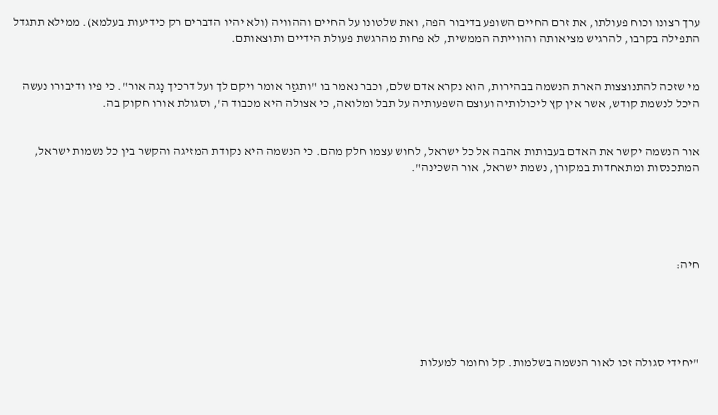ערך רצונו וכוח פעולתו, את זרם החיים השופע בדיבור הפה, ואת שלטונו על החיים וההוויה (ולא יהיו הדברים רק כידיעות בעלמא). ממילא תתגדל התפילה בקרבו, להרגיש מציאותה והווייתה הממשית, לא פחות מהרגשת פעולת הידיים ותוצאותם.


מי שזכה להתנוצצות הארת הנשמה בבהירות, הוא נקרא אדם שלם, וכבר נאמר בו "ותגזַר אומר ויקם לך ועל דרכיך נָגה אור". כי פיו ודיבורו נעשה היכל לנשמת קודש, אשר אין קץ ליכולותיה ועוצם השפעותיה על תבל ומלואה, כי אצולה היא מכבוד ה', וסגולת אורו חקוק בה.


אור הנשמה יקשר את האדם בעבותות אהבה אל כל ישראל, לחוש עצמו חלק מהם. כי הנשמה היא נקודת המזיגה והקשר בין כל נשמות ישראל, המתכנסות ומתאחדות במקורן, נשמת ישראל, אור השכינה".





חיה:





"יחידי סגולה זכו לאור הנשמה בשלמות. קל וחומר למעלות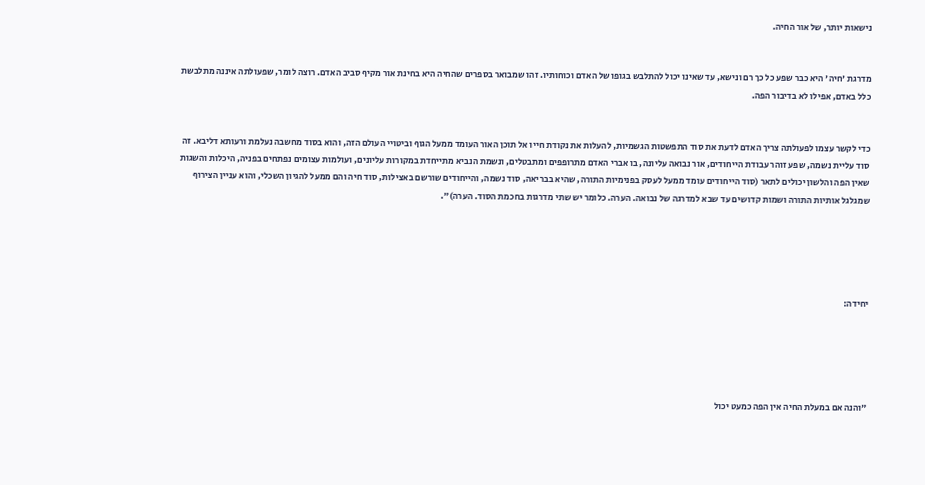נישאות יותר, של אור החיה.


מדרגת 'חיה' היא כבר שפע כל כך רם ונישא, עד שאינו יכול להתלבש בגופו של האדם וכוחותיו. זהו שמבואר בספרים שהחיה היא בחינת אור מקיף סביב האדם. רוצה לומר, שפעולתה איננה מתלבשת כלל באדם, אפילו לא בדיבור הפה.


כדי לקשר עצמו לפעולתה צריך האדם לדעת את סוד התפשטות הגשמיות, להעלות את נקודת חייו אל תוכן האור העומד ממעל הגוף וביטויי העולם הזה, והוא בסוד מחשבה נעלמת ורעותא דליבא. זה סוד עליית נשמה, שפע זוהר עבודת הייחודים, אור נבואה עליונה, בו אברי האדם מתרופפים ומתבטלים, ונשמת הנביא מתייחדת במקורות עליונים, ועולמות עצומים נפתחים בפניה, היכלות והשגות שאין הפה והלשון יכולים לתאר (סוד הייחודים עומד ממעל לעסק בפנימיות התורה, שהיא בבריאה, סוד נשמה, והייחודים שורשם באצילות, סוד חיה והם ממעל להגיון השכלי, והוא עניין הצירוף שמגלגל אותיות התורה ושמות קדושים עד שבא למדרגה של נבואה. הערה. כלומר יש שתי מדרגות בחכמת הסוד. הערה)".





יחידה:





"והנה אם במעלת החיה אין הפה כמעט יכול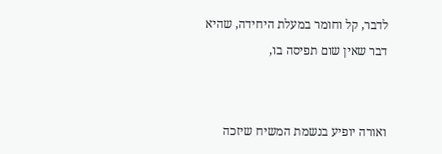לדבר, קל וחומר במעלת היחידה, שהיא דבר שאין שום תפיסה בו,


ואורה יופיע בנשמת המשיח שיזכה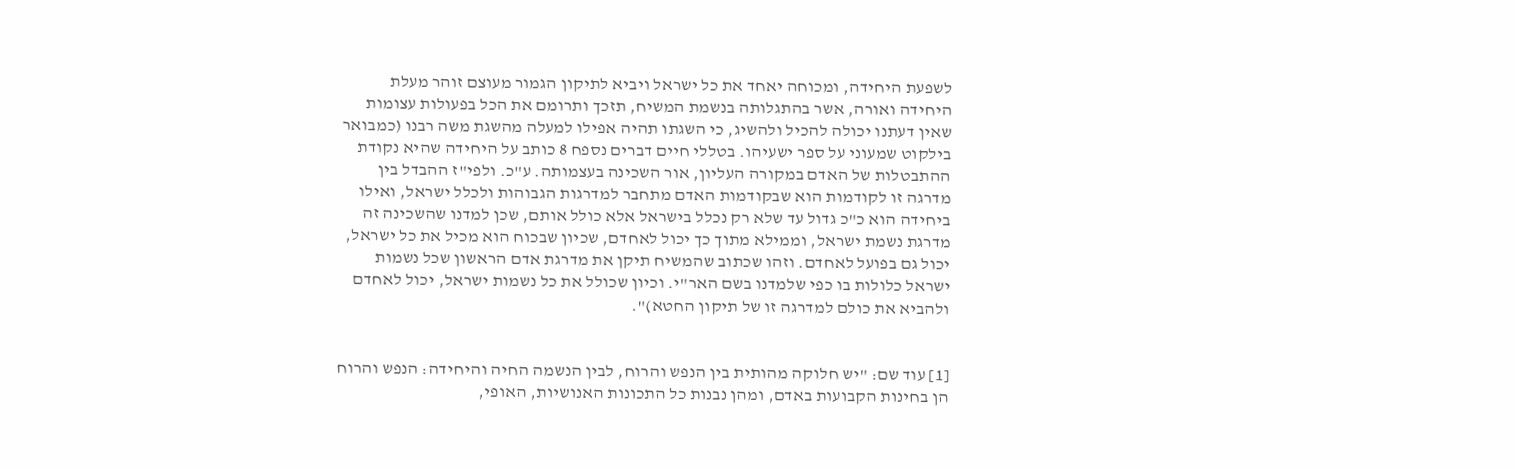לשפעת היחידה, ומכוחה יאחד את כל ישראל ויביא לתיקון הגמור מעוצם זוהר מעלת היחידה ואורה, אשר בהתגלותה בנשמת המשיח, תזכך ותרומם את הכל בפעולות עצומות שאין דעתנו יכולה להכיל ולהשיג, כי השגתו תהיה אפילו למעלה מהשגת משה רבנו (כמבואר בילקוט שמעוני על ספר ישעיהו. בטללי חיים דברים נספח 8 כותב על היחידה שהיא נקודת ההתבטלות של האדם במקורה העליון, אור השכינה בעצמותה. ע"כ. ולפי"ז ההבדל בין מדרגה זו לקודמות הוא שבקודמות האדם מתחבר למדרגות הגבוהות ולכלל ישראל, ואילו ביחידה הוא כ"כ גדול עד שלא רק נכלל בישראל אלא כולל אותם, שכן למדנו שהשכינה זה מדרגת נשמת ישראל, וממילא מתוך כך יכול לאחדם, שכיון שבכוח הוא מכיל את כל ישראל, יכול גם בפועל לאחדם. וזהו שכתוב שהמשיח תיקן את מדרגת אדם הראשון שכל נשמות ישראל כלולות בו כפי שלמדנו בשם האר"י. וכיון שכולל את כל נשמות ישראל, יכול לאחדם ולהביא את כולם למדרגה זו של תיקון החטא)".


[1] עוד שם: "יש חלוקה מהותית בין הנפש והרוח, לבין הנשמה החיה והיחידה: הנפש והרוח הן בחינות הקבועות באדם, ומהן נבנות כל התכונות האנושיות, האופי,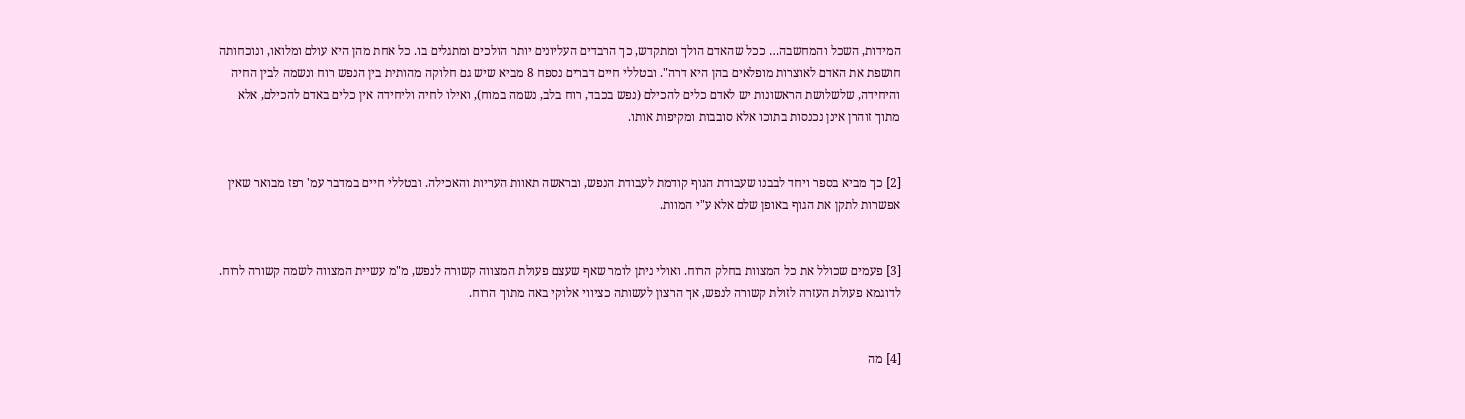המידות, השכל והמחשבה… ככל שהאדם הולך ומתקדש, כך הרבדים העליונים יותר הולכים ומתגלים בו. כל אחת מהן היא עולם ומלואו, ונוכחותה חושפת את האדם לאוצרות מופלאים בהן היא דרה". ובטללי חיים דברים נספח 8 מביא שיש גם חלוקה מהותית בין הנפש רוח ונשמה לבין החיה והיחידה, שלשלושת הראשונות יש לאדם כלים להכילם (נפש בכבד, רוח בלב, נשמה במוח), ואילו לחיה וליחידה אין כלים באדם להכילם, אלא מתוך זוהרן אינן נכנסות בתוכו אלא סובבות ומקיפות אותו.


[2] כך מביא בספר ויחד לבבנו שעבודת הגוף קודמת לעבודת הנפש, ובראשה תאוות העריות והאכילה. ובטללי חיים במדבר עמ' רפז מבואר שאין אפשרות לתקן את הגוף באופן שלם אלא ע"י המוות.


[3] פעמים שכולל את כל המצוות בחלק הרוח. ואולי ניתן לומר שאף שעצם פעולת המצווה קשורה לנפש, מ"מ עשיית המצווה לשמה קשורה לרוח. לדוגמא פעולת העזרה לזולת קשורה לנפש, אך הרצון לעשותה כציווי אלוקי באה מתוך הרוח.


[4] מה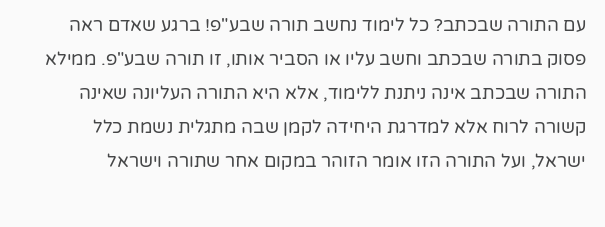עם התורה שבכתב? כל לימוד נחשב תורה שבע"פ! ברגע שאדם ראה פסוק בתורה שבכתב וחשב עליו או הסביר אותו, זו תורה שבע"פ. ממילא התורה שבכתב אינה ניתנת ללימוד, אלא היא התורה העליונה שאינה קשורה לרוח אלא למדרגת היחידה לקמן שבה מתגלית נשמת כלל ישראל, ועל התורה הזו אומר הזוהר במקום אחר שתורה וישראל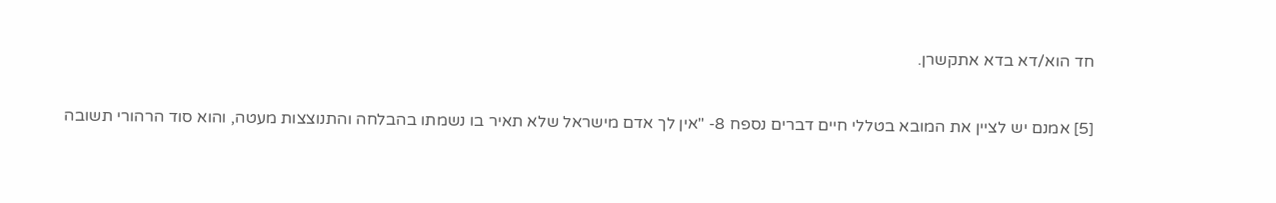חד הוא/דא בדא אתקשרן.


[5] אמנם יש לציין את המובא בטללי חיים דברים נספח 8- "אין לך אדם מישראל שלא תאיר בו נשמתו בהבלחה והתנוצצות מעטה, והוא סוד הרהורי תשובה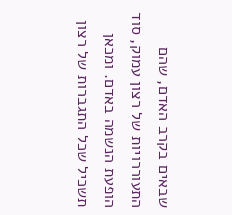שבאים בקרב האדם, שהם התעוררויות של רצון עמוק, סוד הופעת הנשמה באדם. ומכאן תשכיל שכל התגברות של רצון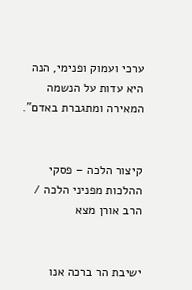ערכי ועמוק ופנימי, הנה היא עדות על הנשמה המאירה ומתגברת באדם".


קיצור הלכה – פסקי ההלכות מפניני הלכה / הרב אורן מצא


ישיבת הר ברכה אנו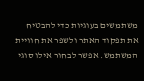משתמשים בעוגיות כדי להבטיח את תפקוד האתר ולשפר את חוויית המשתמש. אפשר לבחור אילו סוגי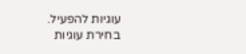עוגיות להפעיל.
בחירת עוגיות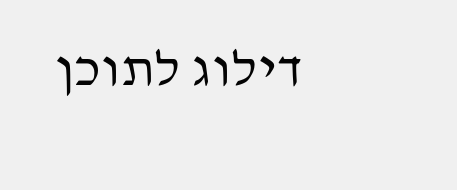דילוג לתוכן